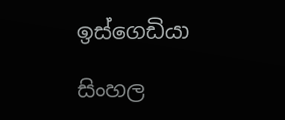ඉස්ගෙඩියා

සිංහල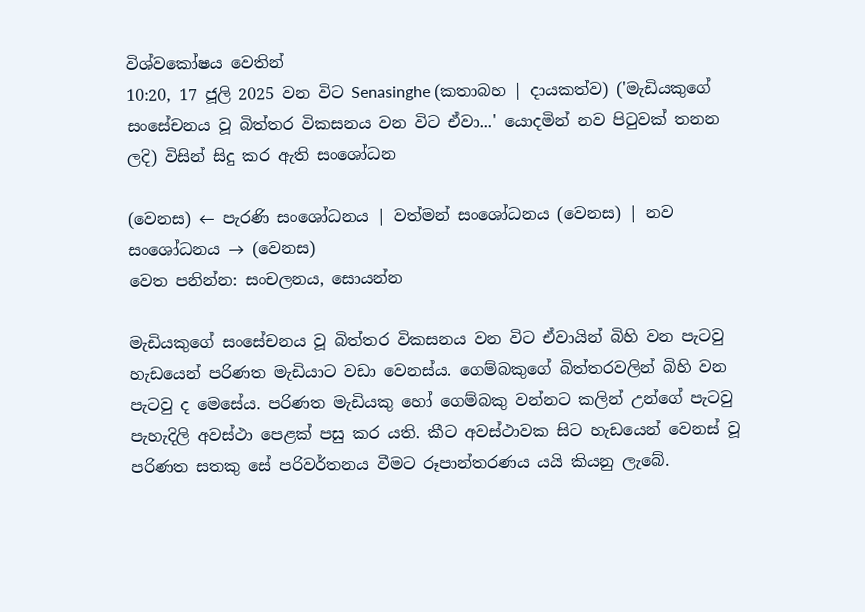විශ්වකෝෂය වෙතින්
10:20, 17 ජූලි 2025 වන විට Senasinghe (කතාබහ | දායකත්ව) ('මැඩියකුගේ සංසේචනය වූ බිත්තර විකසනය වන විට ඒවා...' යොදමින් නව පිටුවක් තනන ලදි) විසින් සිදු කර ඇති සංශෝධන

(වෙනස) ← පැරණි සංශෝධනය | වත්මන් සංශෝධනය (වෙනස) | නව සංශෝධනය → (වෙනස)
වෙත පනින්න: සංචලනය, සොයන්න

මැඩියකුගේ සංසේචනය වූ බිත්තර විකසනය වන විට ඒවායින් බිහි වන පැටවු හැඩයෙන් පරිණත මැඩියාට වඩා වෙනස්ය. ගෙම්බකුගේ බිත්තරවලින් බිහි වන පැටවු ද මෙසේය. පරිණත මැඩියකු හෝ ගෙම්බකු වන්නට කලින් උන්ගේ පැටවු පැහැදිලි අවස්ථා පෙළක් පසු කර යති. කීට අවස්ථාවක සිට හැඩයෙන් වෙනස් වූ පරිණත සතකු සේ පරිවර්තනය වීමට රූපාන්තරණය යයි කියනු ලැබේ.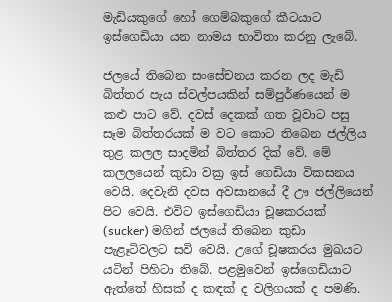මැඩියකුගේ හෝ ගෙම්බකුගේ කීටයාට ඉස්ගෙඩියා යන නාමය භාවිතා කරනු ලැබේ.

ජලයේ තිබෙන සංසේචනය කරන ලද මැඩි බිත්තර පැය ස්වල්පයකින් සම්පුර්ණයෙන් ම කළු පාට වේ. දවස් දෙකක් ගත වූවාට පසු සෑම බිත්තරයක් ම වට කොට තිබෙන ජල්ලිය තුළ කලල සාදමින් බිත්තර දික් වේ. මේ කලලයෙන් කුඩා වක්‍ර ඉස් ගෙඩියා විකසනය වෙයි. දෙවැනි දවස අවසානයේ දී ඌ ජල්ලියෙන් පිට වෙයි. එවිට ඉස්ගෙඩියා චූෂකරයක් (sucker) මගින් ජලයේ තිබෙන කුඩා පැළෑටිවලට සවි වෙයි. උගේ චූෂකරය මුඛයට යටින් පිහිටා තිබේ. පළමුවෙන් ඉස්ගෙඩියාට ඇත්තේ හිසක් ද කඳක් ද වලිගයක් ද පමණි.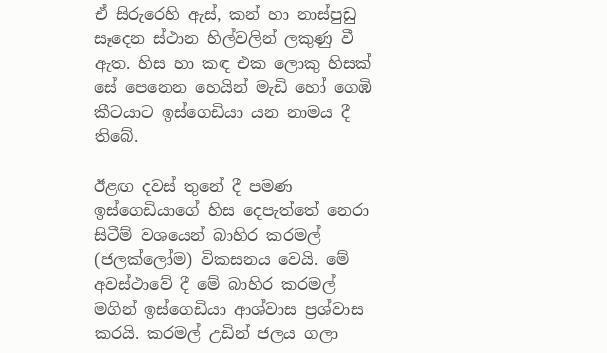ඒ සිරුරෙහි ඇස්, කන් හා නාස්පුඩු සෑදෙන ස්ථාන හිල්වලින් ලකුණු වී ඇත. හිස හා කඳ එක ලොකු හිසක් සේ පෙනෙන හෙයින් මැඩි හෝ ගෙඹි කීටයාට ඉස්ගෙඩියා යන නාමය දී තිබේ.

ඊළඟ දවස් තුනේ දී පමණ ඉස්ගෙඩියාගේ හිස දෙපැත්තේ නෙරා සිටීම් වශයෙන් බාහිර කරමල් (ජලක්ලෝම) විකසනය වෙයි. මේ අවස්ථාවේ දී මේ බාහිර කරමල් මගින් ඉස්ගෙඩියා ආශ්වාස ප්‍රශ්වාස කරයි. කරමල් උඩින් ජලය ගලා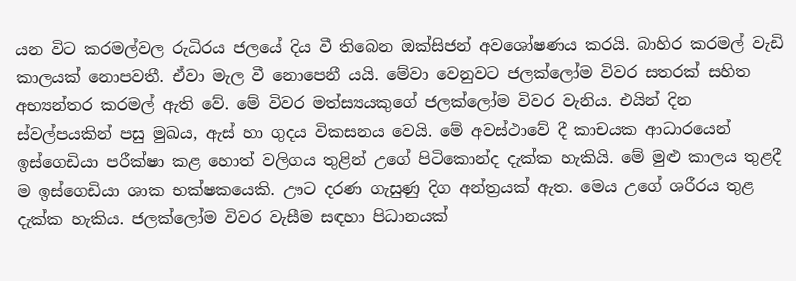යන විට කරමල්වල රුධිරය ජලයේ දිය වී තිබෙන ඔක්සිජන් අවශෝෂණය කරයි. බාහිර කරමල් වැඩි කාලයක් නොපවතී. ඒවා මැල වී නොපෙනී යයි. මේවා වෙනුවට ජලක්ලෝම විවර සතරක් සහිත අභ්‍යන්තර කරමල් ඇති වේ. මේ විවර මත්ස්‍යයකුගේ ජලක්ලෝම විවර වැනිය. එයින් දින ස්වල්පයකින් පසු මුඛය, ඇස් හා ගුදය විකසනය වෙයි. මේ අවස්ථාවේ දී කාචයක ආධාරයෙන් ඉස්ගෙඩියා පරීක්ෂා කළ හොත් වලිගය තුළින් උගේ පිටිකොන්ද දැක්ක හැකියි. මේ මුළු කාලය තුළදී ම ඉස්ගෙඩියා ශාක භක්ෂකයෙකි. ඌට දරණ ගැසුණු දිග අන්ත්‍රයක් ඇත. මෙය උගේ ශරීරය තුළ දැක්ක හැකිය. ජලක්ලෝම විවර වැසීම සඳහා පිධානයක්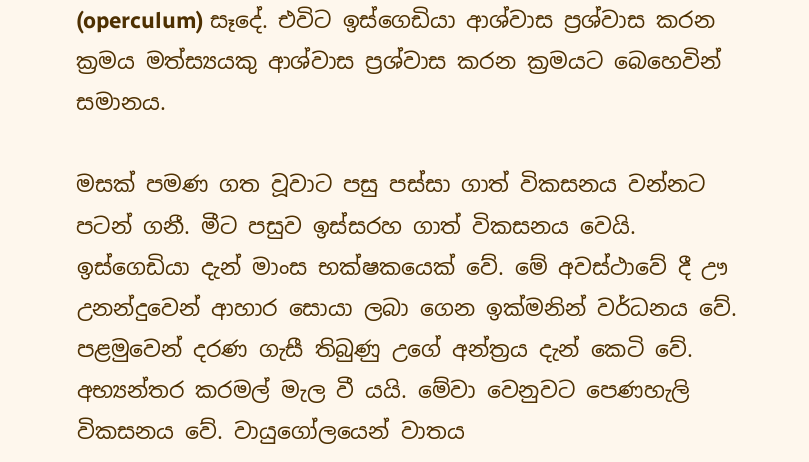(operculum) සෑදේ. එවිට ඉස්ගෙඩියා ආශ්වාස ප්‍රශ්වාස කරන ක්‍රමය මත්ස්‍යයකු ආශ්වාස ප්‍රශ්වාස කරන ක්‍රමයට බෙහෙවින් සමානය.

මසක් පමණ ගත වූවාට පසු පස්සා ගාත් විකසනය වන්නට පටන් ගනී. මීට පසුව ඉස්සරහ ගාත් විකසනය වෙයි. ඉස්ගෙඩියා දැන් මාංස භක්ෂකයෙක් වේ. මේ අවස්ථාවේ දී ඌ උනන්දුවෙන් ආහාර සොයා ලබා ගෙන ඉක්මනින් වර්ධනය වේ. පළමුවෙන් දරණ ගැසී තිබුණු උගේ අන්ත්‍රය දැන් කෙටි වේ. අභ්‍යන්තර කරමල් මැල වී යයි. මේවා වෙනුවට පෙණහැලි විකසනය වේ. වායුගෝලයෙන් වාතය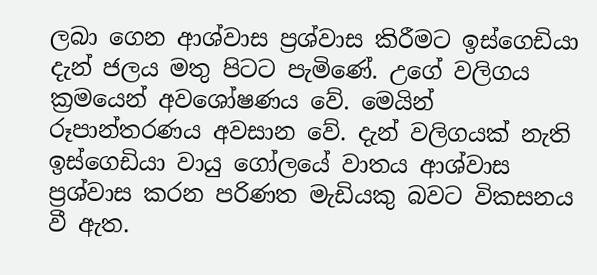ලබා ගෙන ආශ්වාස ප්‍රශ්වාස කිරීමට ඉස්ගෙඩියා දැන් ජලය මතු පිටට පැමිණේ. උගේ වලිගය ක්‍රමයෙන් අවශෝෂණය වේ. මෙයින් රූපාන්තරණය අවසාන වේ. දැන් වලිගයක් නැති ඉස්ගෙඩියා වායු ගෝලයේ වාතය ආශ්වාස ප්‍රශ්වාස කරන පරිණත මැඩියකු බවට විකසනය වී ඇත.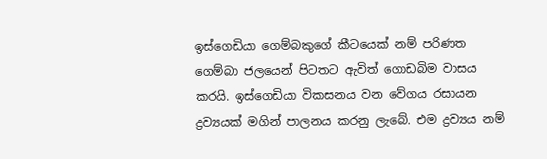ඉස්ගෙඩියා ගෙම්බකුගේ කීටයෙක් නම් පරිණත ගෙම්බා ජලයෙන් පිටතට ඇවිත් ගොඩබිම වාසය කරයි. ඉස්ගෙඩියා විකසනය වන වේගය රසායන ද්‍රව්‍යයක් මගින් පාලනය කරනු ලැබේ. එම ද්‍රව්‍යය නම්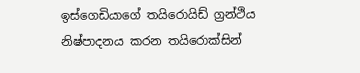ඉස්ගෙඩියාගේ තයිරොයිඩ් ග්‍රන්ථිය නිෂ්පාදනය කරන තයිරොක්සින්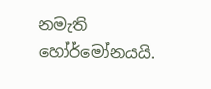නමැති හෝර්මෝනයයි.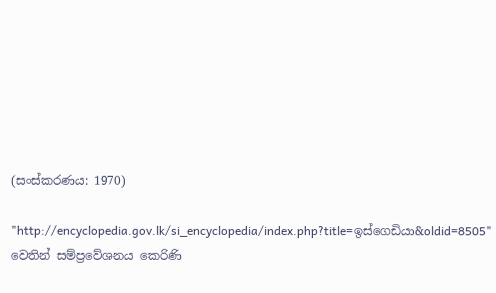(සංස්කරණය: 1970)

"http://encyclopedia.gov.lk/si_encyclopedia/index.php?title=ඉස්ගෙඩියා&oldid=8505" වෙතින් සම්ප්‍රවේශනය කෙරිණි